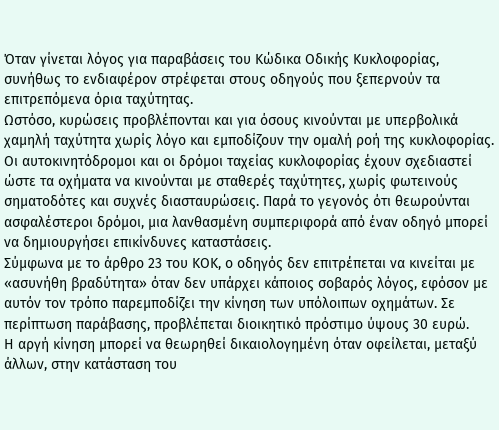Όταν γίνεται λόγος για παραβάσεις του Κώδικα Οδικής Κυκλοφορίας, συνήθως το ενδιαφέρον στρέφεται στους οδηγούς που ξεπερνούν τα επιτρεπόμενα όρια ταχύτητας.
Ωστόσο, κυρώσεις προβλέπονται και για όσους κινούνται με υπερβολικά χαμηλή ταχύτητα χωρίς λόγο και εμποδίζουν την ομαλή ροή της κυκλοφορίας.
Οι αυτοκινητόδρομοι και οι δρόμοι ταχείας κυκλοφορίας έχουν σχεδιαστεί ώστε τα οχήματα να κινούνται με σταθερές ταχύτητες, χωρίς φωτεινούς σηματοδότες και συχνές διασταυρώσεις. Παρά το γεγονός ότι θεωρούνται ασφαλέστεροι δρόμοι, μια λανθασμένη συμπεριφορά από έναν οδηγό μπορεί να δημιουργήσει επικίνδυνες καταστάσεις.
Σύμφωνα με το άρθρο 23 του ΚΟΚ, ο οδηγός δεν επιτρέπεται να κινείται με «ασυνήθη βραδύτητα» όταν δεν υπάρχει κάποιος σοβαρός λόγος, εφόσον με αυτόν τον τρόπο παρεμποδίζει την κίνηση των υπόλοιπων οχημάτων. Σε περίπτωση παράβασης, προβλέπεται διοικητικό πρόστιμο ύψους 30 ευρώ.
Η αργή κίνηση μπορεί να θεωρηθεί δικαιολογημένη όταν οφείλεται, μεταξύ άλλων, στην κατάσταση του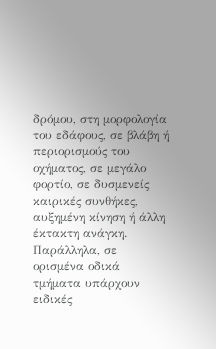δρόμου, στη μορφολογία του εδάφους, σε βλάβη ή περιορισμούς του οχήματος, σε μεγάλο φορτίο, σε δυσμενείς καιρικές συνθήκες, αυξημένη κίνηση ή άλλη έκτακτη ανάγκη.
Παράλληλα, σε ορισμένα οδικά τμήματα υπάρχουν ειδικές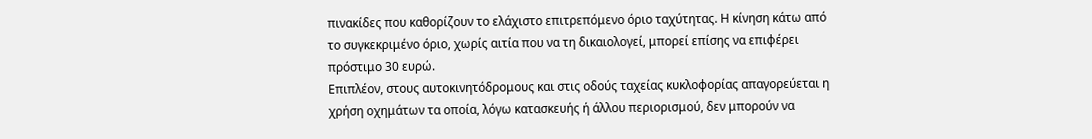πινακίδες που καθορίζουν το ελάχιστο επιτρεπόμενο όριο ταχύτητας. Η κίνηση κάτω από το συγκεκριμένο όριο, χωρίς αιτία που να τη δικαιολογεί, μπορεί επίσης να επιφέρει πρόστιμο 30 ευρώ.
Επιπλέον, στους αυτοκινητόδρομους και στις οδούς ταχείας κυκλοφορίας απαγορεύεται η χρήση οχημάτων τα οποία, λόγω κατασκευής ή άλλου περιορισμού, δεν μπορούν να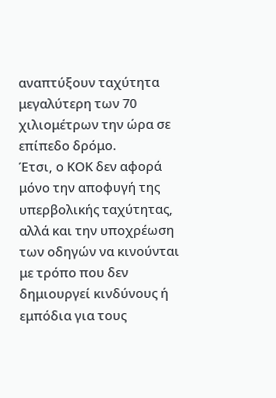αναπτύξουν ταχύτητα μεγαλύτερη των 70 χιλιομέτρων την ώρα σε επίπεδο δρόμο.
Έτσι, ο ΚΟΚ δεν αφορά μόνο την αποφυγή της υπερβολικής ταχύτητας, αλλά και την υποχρέωση των οδηγών να κινούνται με τρόπο που δεν δημιουργεί κινδύνους ή εμπόδια για τους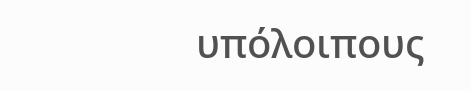υπόλοιπους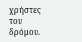χρήστες του δρόμου.